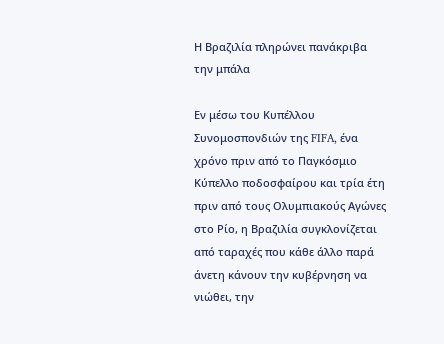Η Βραζιλία πληρώνει πανάκριβα την μπάλα

Εν μέσω του Κυπέλλου Συνομοσπονδιών της FIFA, ένα χρόνο πριν από το Παγκόσμιο Κύπελλο ποδοσφαίρου και τρία έτη πριν από τους Ολυμπιακούς Αγώνες στο Ρίο, η Βραζιλία συγκλονίζεται από ταραχές που κάθε άλλο παρά άνετη κάνουν την κυβέρνηση να νιώθει, την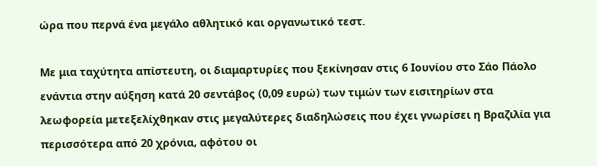ώρα που περνά ένα μεγάλο αθλητικό και οργανωτικό τεστ.

Με μια ταχύτητα απίστευτη, οι διαμαρτυρίες που ξεκίνησαν στις 6 Ιουνίου στο Σάο Πάολο ενάντια στην αύξηση κατά 20 σεντάβος (0,09 ευρώ) των τιμών των εισιτηρίων στα λεωφορεία μετεξελίχθηκαν στις μεγαλύτερες διαδηλώσεις που έχει γνωρίσει η Βραζιλία για περισσότερα από 20 χρόνια, αφότου οι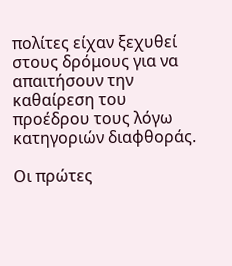πολίτες είχαν ξεχυθεί στους δρόμους για να απαιτήσουν την καθαίρεση του προέδρου τους λόγω κατηγοριών διαφθοράς.

Οι πρώτες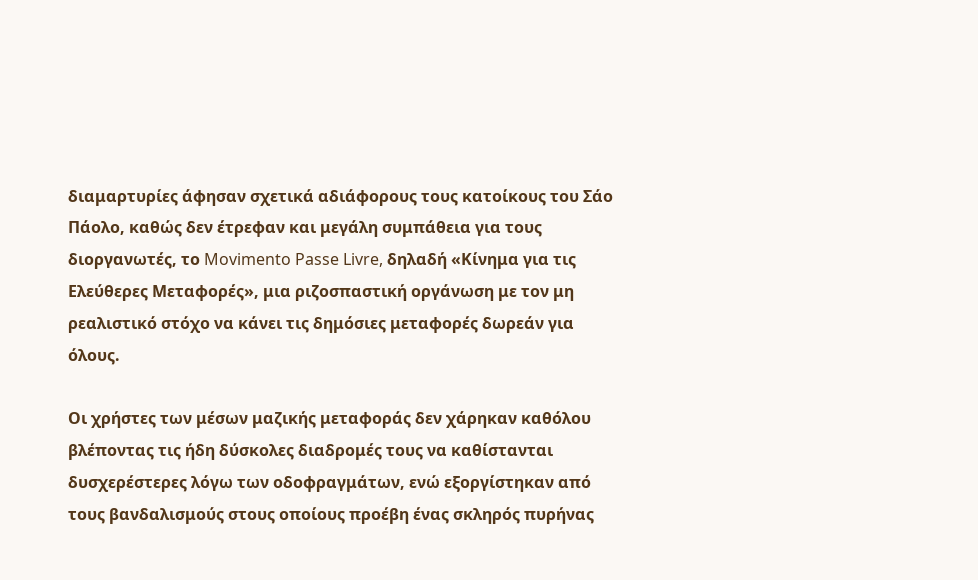διαμαρτυρίες άφησαν σχετικά αδιάφορους τους κατοίκους του Σάο Πάολο, καθώς δεν έτρεφαν και μεγάλη συμπάθεια για τους διοργανωτές, το Movimento Passe Livre, δηλαδή «Κίνημα για τις Ελεύθερες Μεταφορές», μια ριζοσπαστική οργάνωση με τον μη ρεαλιστικό στόχο να κάνει τις δημόσιες μεταφορές δωρεάν για όλους.

Οι χρήστες των μέσων μαζικής μεταφοράς δεν χάρηκαν καθόλου βλέποντας τις ήδη δύσκολες διαδρομές τους να καθίστανται δυσχερέστερες λόγω των οδοφραγμάτων, ενώ εξοργίστηκαν από τους βανδαλισμούς στους οποίους προέβη ένας σκληρός πυρήνας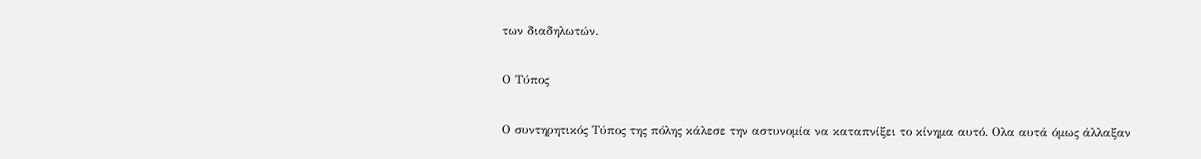των διαδηλωτών.

Ο Τύπος

Ο συντηρητικός Τύπος της πόλης κάλεσε την αστυνομία να καταπνίξει το κίνημα αυτό. Ολα αυτά όμως άλλαξαν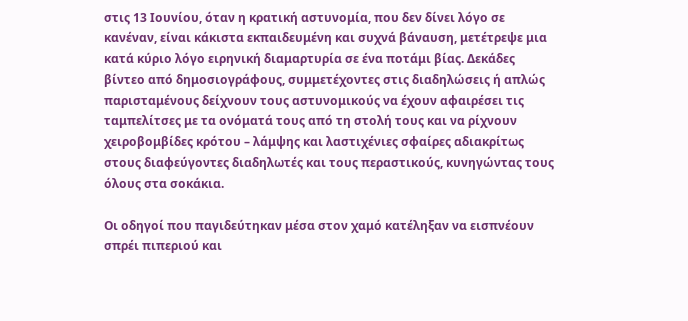στις 13 Ιουνίου, όταν η κρατική αστυνομία, που δεν δίνει λόγο σε κανέναν, είναι κάκιστα εκπαιδευμένη και συχνά βάναυση, μετέτρεψε μια κατά κύριο λόγο ειρηνική διαμαρτυρία σε ένα ποτάμι βίας. Δεκάδες βίντεο από δημοσιογράφους, συμμετέχοντες στις διαδηλώσεις ή απλώς παρισταμένους δείχνουν τους αστυνομικούς να έχουν αφαιρέσει τις ταμπελίτσες με τα ονόματά τους από τη στολή τους και να ρίχνουν χειροβομβίδες κρότου – λάμψης και λαστιχένιες σφαίρες αδιακρίτως στους διαφεύγοντες διαδηλωτές και τους περαστικούς, κυνηγώντας τους όλους στα σοκάκια.

Οι οδηγοί που παγιδεύτηκαν μέσα στον χαμό κατέληξαν να εισπνέουν σπρέι πιπεριού και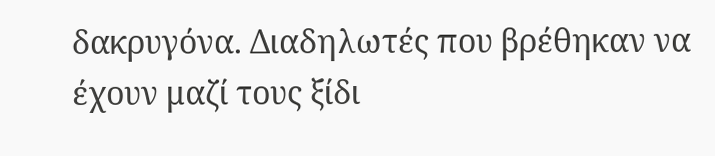δακρυγόνα. Διαδηλωτές που βρέθηκαν να έχουν μαζί τους ξίδι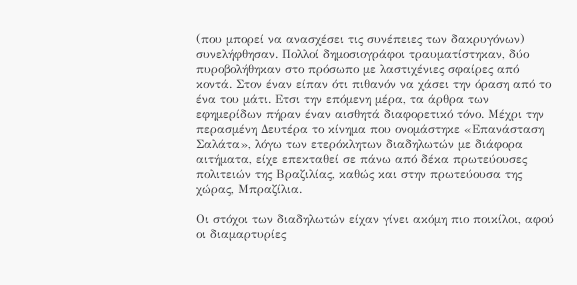(που μπορεί να ανασχέσει τις συνέπειες των δακρυγόνων) συνελήφθησαν. Πολλοί δημοσιογράφοι τραυματίστηκαν, δύο πυροβολήθηκαν στο πρόσωπο με λαστιχένιες σφαίρες από κοντά. Στον έναν είπαν ότι πιθανόν να χάσει την όραση από το ένα του μάτι. Ετσι την επόμενη μέρα, τα άρθρα των εφημερίδων πήραν έναν αισθητά διαφορετικό τόνο. Μέχρι την περασμένη Δευτέρα το κίνημα που ονομάστηκε «Επανάσταση Σαλάτα», λόγω των ετερόκλητων διαδηλωτών με διάφορα αιτήματα, είχε επεκταθεί σε πάνω από δέκα πρωτεύουσες πολιτειών της Βραζιλίας, καθώς και στην πρωτεύουσα της χώρας, Μπραζίλια.

Οι στόχοι των διαδηλωτών είχαν γίνει ακόμη πιο ποικίλοι, αφού οι διαμαρτυρίες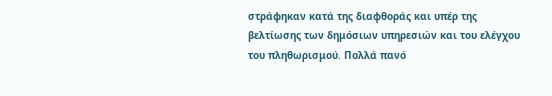στράφηκαν κατά της διαφθοράς και υπέρ της βελτίωσης των δημόσιων υπηρεσιών και του ελέγχου του πληθωρισμού. Πολλά πανό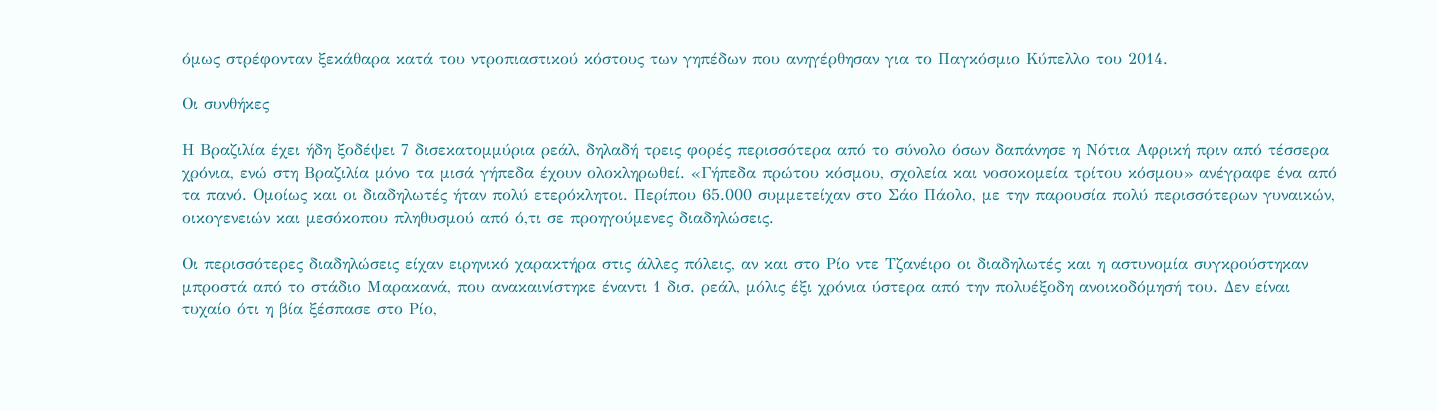όμως στρέφονταν ξεκάθαρα κατά του ντροπιαστικού κόστους των γηπέδων που ανηγέρθησαν για το Παγκόσμιο Κύπελλο του 2014.

Οι συνθήκες

Η Βραζιλία έχει ήδη ξοδέψει 7 δισεκατομμύρια ρεάλ, δηλαδή τρεις φορές περισσότερα από το σύνολο όσων δαπάνησε η Νότια Αφρική πριν από τέσσερα χρόνια, ενώ στη Βραζιλία μόνο τα μισά γήπεδα έχουν ολοκληρωθεί. «Γήπεδα πρώτου κόσμου, σχολεία και νοσοκομεία τρίτου κόσμου» ανέγραφε ένα από τα πανό. Ομοίως και οι διαδηλωτές ήταν πολύ ετερόκλητοι. Περίπου 65.000 συμμετείχαν στο Σάο Πάολο, με την παρουσία πολύ περισσότερων γυναικών, οικογενειών και μεσόκοπου πληθυσμού από ό,τι σε προηγούμενες διαδηλώσεις.

Οι περισσότερες διαδηλώσεις είχαν ειρηνικό χαρακτήρα στις άλλες πόλεις, αν και στο Ρίο ντε Τζανέιρο οι διαδηλωτές και η αστυνομία συγκρούστηκαν μπροστά από το στάδιο Μαρακανά, που ανακαινίστηκε έναντι 1 δισ. ρεάλ, μόλις έξι χρόνια ύστερα από την πολυέξοδη ανοικοδόμησή του. Δεν είναι τυχαίο ότι η βία ξέσπασε στο Ρίο,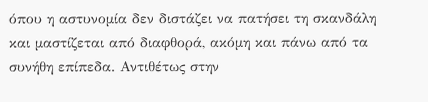όπου η αστυνομία δεν διστάζει να πατήσει τη σκανδάλη και μαστίζεται από διαφθορά, ακόμη και πάνω από τα συνήθη επίπεδα. Αντιθέτως στην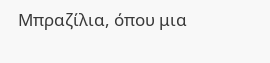Μπραζίλια, όπου μια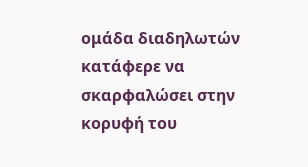ομάδα διαδηλωτών κατάφερε να σκαρφαλώσει στην κορυφή του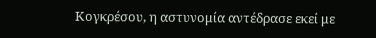Κογκρέσου, η αστυνομία αντέδρασε εκεί με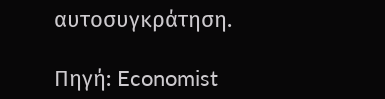αυτοσυγκράτηση.

Πηγή: Economist